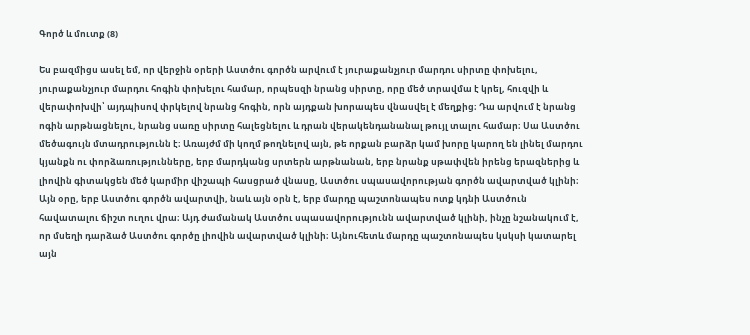Գործ և մուտք (8)

Ես բազմիցս ասել եմ, որ վերջին օրերի Աստծու գործն արվում է յուրաքանչյուր մարդու սիրտը փոխելու, յուրաքանչյուր մարդու հոգին փոխելու համար, որպեսզի նրանց սիրտը, որը մեծ տրավմա է կրել, հուզվի և վերափոխվի՝ այդպիսով փրկելով նրանց հոգին, որն այդքան խորապես վնասվել է մեղքից։ Դա արվում է նրանց ոգին արթնացնելու, նրանց սառը սիրտը հալեցնելու և դրան վերակենդանանալ թույլ տալու համար։ Սա Աստծու մեծագույն մտադրությունն է։ Առայժմ մի կողմ թողնելով այն, թե որքան բարձր կամ խորը կարող են լինել մարդու կյանքն ու փորձառությունները, երբ մարդկանց սրտերն արթնանան, երբ նրանք սթափվեն իրենց երազներից և լիովին գիտակցեն մեծ կարմիր վիշապի հասցրած վնասը, Աստծու սպասավորության գործն ավարտված կլինի։ Այն օրը, երբ Աստծու գործն ավարտվի, նաև այն օրն է, երբ մարդը պաշտոնապես ոտք կդնի Աստծուն հավատալու ճիշտ ուղու վրա։ Այդ ժամանակ Աստծու սպասավորությունն ավարտված կլինի, ինչը նշանակում է, որ մսեղի դարձած Աստծու գործը լիովին ավարտված կլինի։ Այնուհետև մարդը պաշտոնապես կսկսի կատարել այն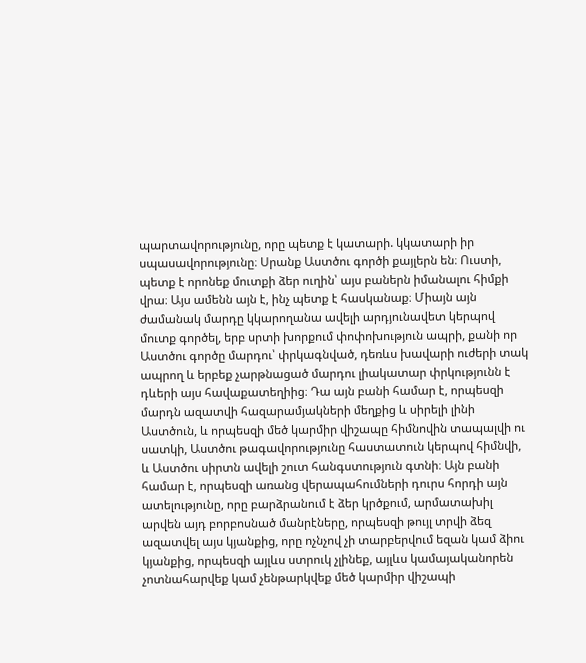պարտավորությունը, որը պետք է կատարի. կկատարի իր սպասավորությունը։ Սրանք Աստծու գործի քայլերն են։ Ուստի, պետք է որոնեք մուտքի ձեր ուղին՝ այս բաներն իմանալու հիմքի վրա։ Այս ամենն այն է, ինչ պետք է հասկանաք։ Միայն այն ժամանակ մարդը կկարողանա ավելի արդյունավետ կերպով մուտք գործել, երբ սրտի խորքում փոփոխություն ապրի, քանի որ Աստծու գործը մարդու՝ փրկագնված, դեռևս խավարի ուժերի տակ ապրող և երբեք չարթնացած մարդու լիակատար փրկությունն է դևերի այս հավաքատեղիից։ Դա այն բանի համար է, որպեսզի մարդն ազատվի հազարամյակների մեղքից և սիրելի լինի Աստծուն, և որպեսզի մեծ կարմիր վիշապը հիմնովին տապալվի ու սատկի, Աստծու թագավորությունը հաստատուն կերպով հիմնվի, և Աստծու սիրտն ավելի շուտ հանգստություն գտնի։ Այն բանի համար է, որպեսզի առանց վերապահումների դուրս հորդի այն ատելությունը, որը բարձրանում է ձեր կրծքում, արմատախիլ արվեն այդ բորբոսնած մանրէները, որպեսզի թույլ տրվի ձեզ ազատվել այս կյանքից, որը ոչնչով չի տարբերվում եզան կամ ձիու կյանքից, որպեսզի այլևս ստրուկ չլինեք, այլևս կամայականորեն չոտնահարվեք կամ չենթարկվեք մեծ կարմիր վիշապի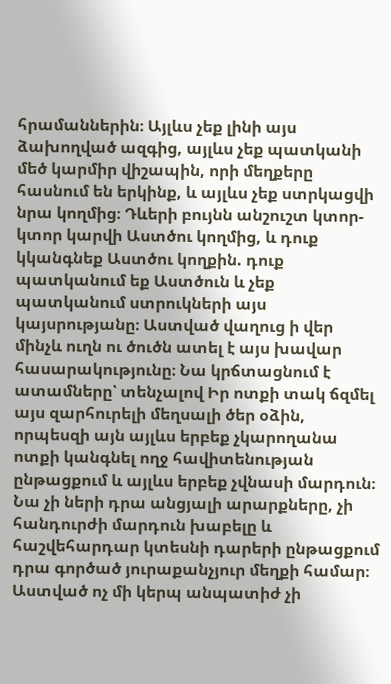հրամաններին։ Այլևս չեք լինի այս ձախողված ազգից, այլևս չեք պատկանի մեծ կարմիր վիշապին, որի մեղքերը հասնում են երկինք, և այլևս չեք ստրկացվի նրա կողմից։ Դևերի բույնն անշուշտ կտոր-կտոր կարվի Աստծու կողմից, և դուք կկանգնեք Աստծու կողքին. դուք պատկանում եք Աստծուն և չեք պատկանում ստրուկների այս կայսրությանը։ Աստված վաղուց ի վեր մինչև ուղն ու ծուծն ատել է այս խավար հասարակությունը։ Նա կրճտացնում է ատամները՝ տենչալով Իր ոտքի տակ ճզմել այս զարհուրելի մեղսալի ծեր օձին, որպեսզի այն այլևս երբեք չկարողանա ոտքի կանգնել ողջ հավիտենության ընթացքում և այլևս երբեք չվնասի մարդուն։ Նա չի ների դրա անցյալի արարքները, չի հանդուրժի մարդուն խաբելը և հաշվեհարդար կտեսնի դարերի ընթացքում դրա գործած յուրաքանչյուր մեղքի համար։ Աստված ոչ մի կերպ անպատիժ չի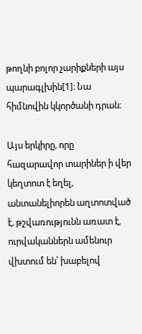թողնի բոլոր չարիքների այս պարագլխին[1]։ Նա հիմնովին կկործանի դրան։

Այս երկիրը, որը հազարավոր տարիներ ի վեր կեղտոտ է եղել, անտանելիորեն աղտոտված է, թշվառությունն առատ է, ուրվականներն ամենուր վխտում են՝ խաբելով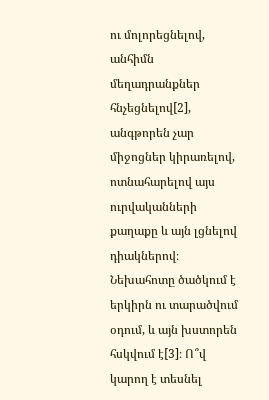ու մոլորեցնելով, անհիմն մեղադրանքներ հնչեցնելով[2], անգթորեն չար միջոցներ կիրառելով, ոտնահարելով այս ուրվականների քաղաքը և այն լցնելով դիակներով։ Նեխահոտը ծածկում է երկիրն ու տարածվում օդում, և այն խստորեն հսկվում է[3]։ Ո՞վ կարող է տեսնել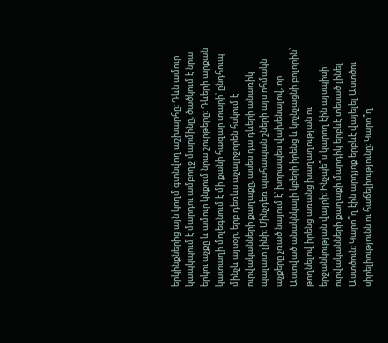երկինքներից այն կողմ գտնվող աշխարհը։ Դևն ամուր կապկպում է մարդու ամբողջ մարմինը, ծածկում է նրա երկու աչքը և ամուր կնքում նրա շուրթերը։ Դևերի արքան կատաղի մոլեգնում է մի քանի հազար տարի՝ ընդհուպ մինչև այսօր, երբ դեռևս աչալրջորեն հսկում է ուրվականների քաղաքը, ասես դա դևերի անառիկ պալատ լինի։ Մինչդեռ պահապան շների այս ոհմակն աչքերը չռած նայում է՝ խորապես վախենալով, որ Աստված անակնկալի կբերի իրենց և կոչնչացնի բոլորին՝ թողնելով իրենց առանց խաղաղության ու երջանկության վայրի։ Ինչպե՞ս կարող էին այսպիսի ուրվականների քաղաքի մարդիկ երբևէ տեսած լինել Աստծուն։ Կարո՞ղ էին արդյոք երբևէ վայելել Աստծու սիրելիությունն ու հաճելիությունը։ Կարո՞ղ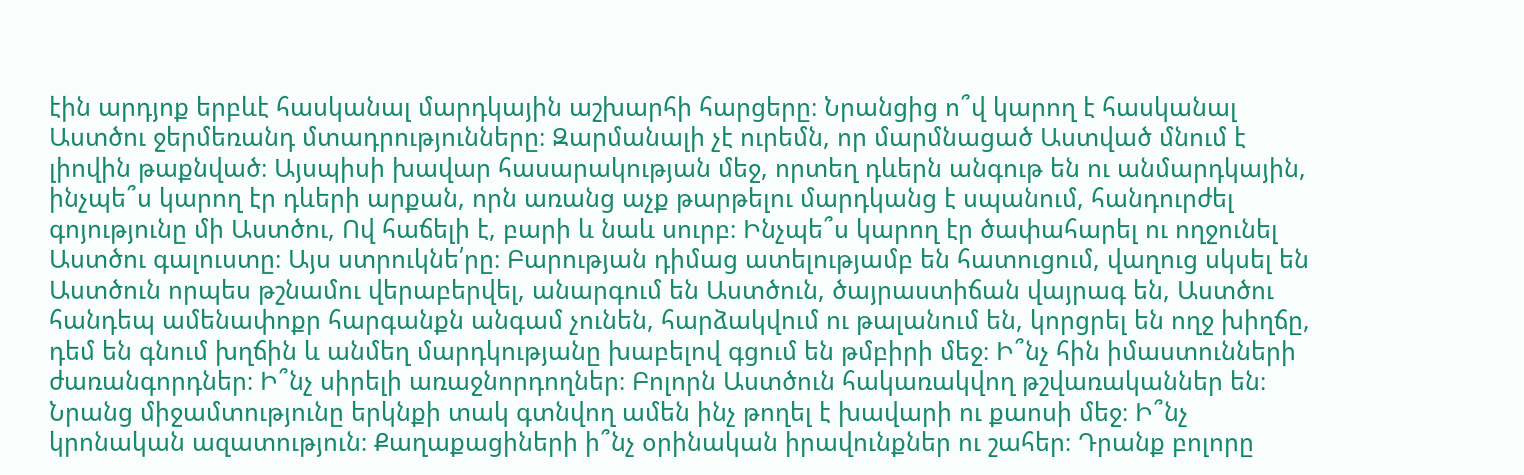էին արդյոք երբևէ հասկանալ մարդկային աշխարհի հարցերը։ Նրանցից ո՞վ կարող է հասկանալ Աստծու ջերմեռանդ մտադրությունները։ Զարմանալի չէ ուրեմն, որ մարմնացած Աստված մնում է լիովին թաքնված։ Այսպիսի խավար հասարակության մեջ, որտեղ դևերն անգութ են ու անմարդկային, ինչպե՞ս կարող էր դևերի արքան, որն առանց աչք թարթելու մարդկանց է սպանում, հանդուրժել գոյությունը մի Աստծու, Ով հաճելի է, բարի և նաև սուրբ։ Ինչպե՞ս կարող էր ծափահարել ու ողջունել Աստծու գալուստը։ Այս ստրուկնե՛րը։ Բարության դիմաց ատելությամբ են հատուցում, վաղուց սկսել են Աստծուն որպես թշնամու վերաբերվել, անարգում են Աստծուն, ծայրաստիճան վայրագ են, Աստծու հանդեպ ամենափոքր հարգանքն անգամ չունեն, հարձակվում ու թալանում են, կորցրել են ողջ խիղճը, դեմ են գնում խղճին և անմեղ մարդկությանը խաբելով գցում են թմբիրի մեջ։ Ի՞նչ հին իմաստունների ժառանգորդներ։ Ի՞նչ սիրելի առաջնորդողներ։ Բոլորն Աստծուն հակառակվող թշվառականներ են։ Նրանց միջամտությունը երկնքի տակ գտնվող ամեն ինչ թողել է խավարի ու քաոսի մեջ։ Ի՞նչ կրոնական ազատություն։ Քաղաքացիների ի՞նչ օրինական իրավունքներ ու շահեր։ Դրանք բոլորը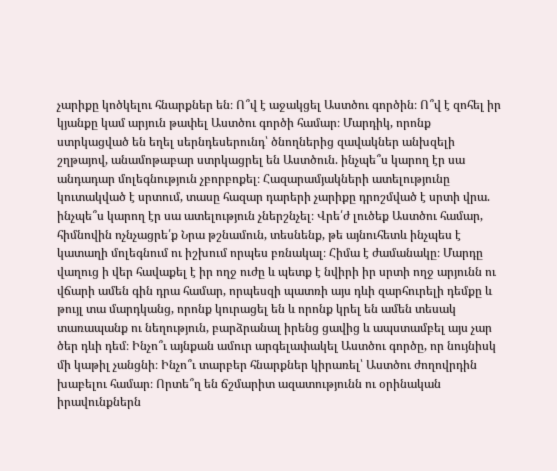չարիքը կոծկելու հնարքներ են։ Ո՞վ է աջակցել Աստծու գործին։ Ո՞վ է զոհել իր կյանքը կամ արյուն թափել Աստծու գործի համար։ Մարդիկ, որոնք ստրկացված են եղել սերնդեսերունդ՝ ծնողներից զավակներ անխզելի շղթայով, անամոթաբար ստրկացրել են Աստծուն. ինչպե՞ս կարող էր սա անդադար մոլեգնություն չբորբոքել։ Հազարամյակների ատելությունը կուտակված է սրտում, տասը հազար դարերի չարիքը դրոշմված է սրտի վրա. ինչպե՞ս կարող էր սա ատելություն չներշնչել։ Վրե՛ժ լուծեք Աստծու համար, հիմնովին ոչնչացրե՛ք Նրա թշնամուն, տեսնենք, թե այնուհետև ինչպես է կատաղի մոլեգնում ու իշխում որպես բռնակալ։ Հիմա է ժամանակը։ Մարդը վաղուց ի վեր հավաքել է իր ողջ ուժը և պետք է նվիրի իր սրտի ողջ արյունն ու վճարի ամեն գին դրա համար, որպեսզի պատռի այս դևի զարհուրելի դեմքը և թույլ տա մարդկանց, որոնք կուրացել են և որոնք կրել են ամեն տեսակ տառապանք ու նեղություն, բարձրանալ իրենց ցավից և ապստամբել այս չար ծեր դևի դեմ։ Ինչո՞ւ այնքան ամուր արգելափակել Աստծու գործը, որ նույնիսկ մի կաթիլ չանցնի։ Ինչո՞ւ տարբեր հնարքներ կիրառել՝ Աստծու ժողովրդին խաբելու համար։ Որտե՞ղ են ճշմարիտ ազատությունն ու օրինական իրավունքներն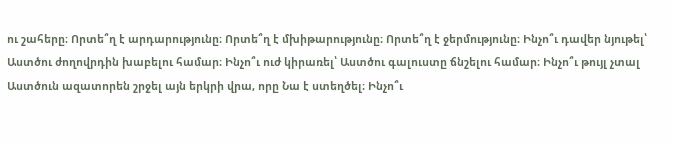ու շահերը։ Որտե՞ղ է արդարությունը։ Որտե՞ղ է մխիթարությունը։ Որտե՞ղ է ջերմությունը։ Ինչո՞ւ դավեր նյութել՝ Աստծու ժողովրդին խաբելու համար։ Ինչո՞ւ ուժ կիրառել՝ Աստծու գալուստը ճնշելու համար։ Ինչո՞ւ թույլ չտալ Աստծուն ազատորեն շրջել այն երկրի վրա, որը Նա է ստեղծել։ Ինչո՞ւ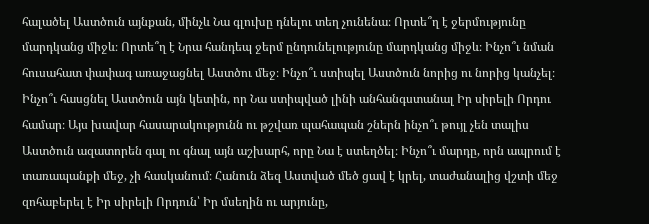հալածել Աստծուն այնքան, մինչև Նա գլուխը դնելու տեղ չունենա։ Որտե՞ղ է ջերմությունը մարդկանց միջև։ Որտե՞ղ է Նրա հանդեպ ջերմ ընդունելությունը մարդկանց միջև։ Ինչո՞ւ նման հուսահատ փափագ առաջացնել Աստծու մեջ։ Ինչո՞ւ ստիպել Աստծուն նորից ու նորից կանչել։ Ինչո՞ւ հասցնել Աստծուն այն կետին, որ Նա ստիպված լինի անհանգստանալ Իր սիրելի Որդու համար։ Այս խավար հասարակությունն ու թշվառ պահապան շներն ինչո՞ւ թույլ չեն տալիս Աստծուն ազատորեն գալ ու գնալ այն աշխարհ, որը Նա է ստեղծել։ Ինչո՞ւ մարդը, որն ապրում է տառապանքի մեջ, չի հասկանում։ Հանուն ձեզ Աստված մեծ ցավ է կրել, տաժանալից վշտի մեջ զոհաբերել է Իր սիրելի Որդուն՝ Իր մսեղին ու արյունը,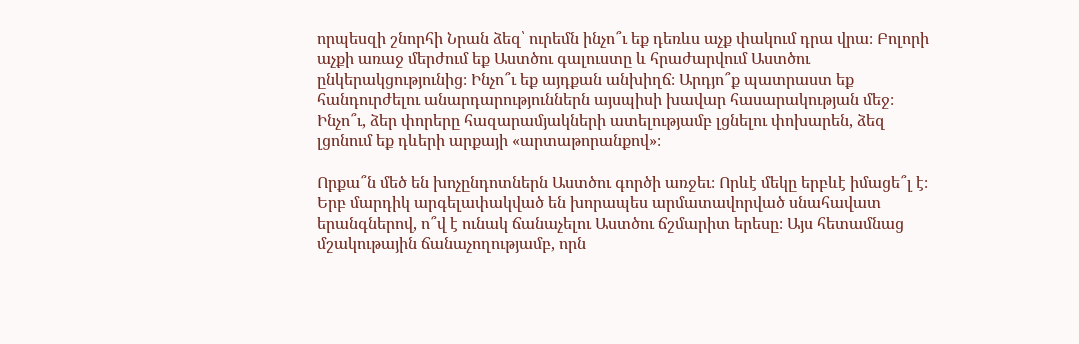որպեսզի շնորհի Նրան ձեզ՝ ուրեմն ինչո՞ւ եք դեռևս աչք փակում դրա վրա։ Բոլորի աչքի առաջ մերժում եք Աստծու գալուստը և հրաժարվում Աստծու ընկերակցությունից։ Ինչո՞ւ եք այդքան անխիղճ։ Արդյո՞ք պատրաստ եք հանդուրժելու անարդարություններն այսպիսի խավար հասարակության մեջ։ Ինչո՞ւ, ձեր փորերը հազարամյակների ատելությամբ լցնելու փոխարեն, ձեզ լցոնում եք դևերի արքայի «արտաթորանքով»։

Որքա՞ն մեծ են խոչընդոտներն Աստծու գործի առջեւ։ Որևէ մեկը երբևէ իմացե՞լ է։ Երբ մարդիկ արգելափակված են խորապես արմատավորված սնահավատ երանգներով, ո՞վ է ունակ ճանաչելու Աստծու ճշմարիտ երեսը։ Այս հետամնաց մշակութային ճանաչողությամբ, որն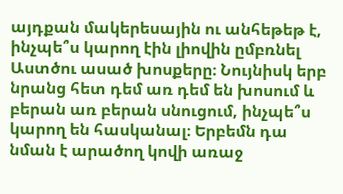այդքան մակերեսային ու անհեթեթ է, ինչպե՞ս կարող էին լիովին ըմբռնել Աստծու ասած խոսքերը։ Նույնիսկ երբ նրանց հետ դեմ առ դեմ են խոսում և բերան առ բերան սնուցում, ինչպե՞ս կարող են հասկանալ։ Երբեմն դա նման է արածող կովի առաջ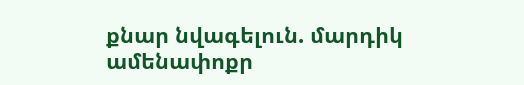քնար նվագելուն. մարդիկ ամենափոքր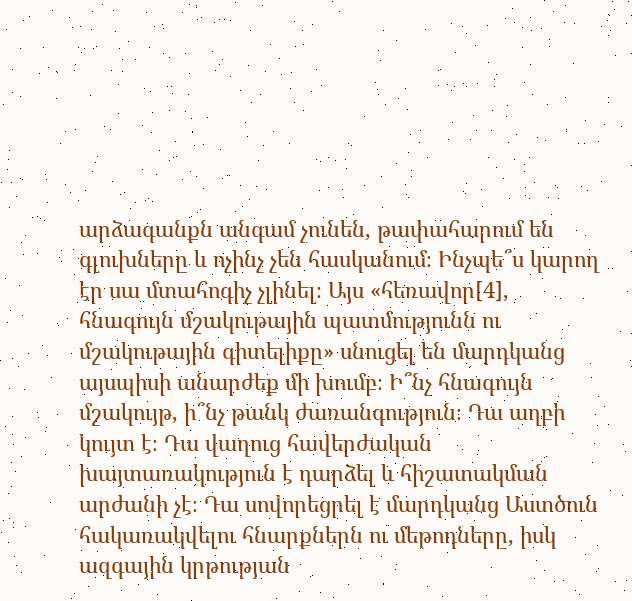արձագանքն անգամ չունեն, թափահարում են գլուխները և ոչինչ չեն հասկանում։ Ինչպե՞ս կարող էր սա մտահոգիչ չլինել։ Այս «հեռավոր[4], հնագույն մշակութային պատմությունն ու մշակութային գիտելիքը» սնուցել են մարդկանց այսպիսի անարժեք մի խումբ։ Ի՞նչ հնագույն մշակույթ, ի՞նչ թանկ ժառանգություն։ Դա աղբի կույտ է։ Դա վաղուց հավերժական խայտառակություն է դարձել և հիշատակման արժանի չէ։ Դա սովորեցրել է մարդկանց Աստծուն հակառակվելու հնարքներն ու մեթոդները, իսկ ազգային կրթության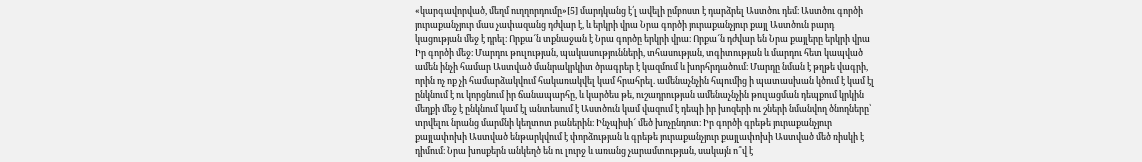«կարգավորված, մեղմ ուղղորդումը»[5] մարդկանց է՛լ ավելի ըմբոստ է դարձրել Աստծու դեմ։ Աստծու գործի յուրաքանչյուր մաս չափազանց դժվար է, և երկրի վրա Նրա գործի յուրաքանչյուր քայլ Աստծուն բարդ կացության մեջ է դրել։ Որքա՜ն տքնաջան է Նրա գործը երկրի վրա։ Որքա՜ն դժվար են Նրա քայլերը երկրի վրա Իր գործի մեջ։ Մարդու թուլության, պակասությունների, տհասության, տգիտության և մարդու հետ կապված ամեն ինչի համար Աստված մանրակրկիտ ծրագրեր է կազմում և խորհրդածում։ Մարդը նման է թղթե վագրի, որին ոչ ոք չի համարձակվում հակառակվել կամ հրահրել. ամենաչնչին հպումից ի պատասխան կծում է կամ էլ ընկնում է ու կորցնում իր ճանապարհը, և կարծես թե, ուշադրության ամենաչնչին թուլացման դեպքում կրկին մեղքի մեջ է ընկնում կամ էլ անտեսում է Աստծուն կամ վազում է դեպի իր խոզերի ու շների նմանվող ծնողները՝ տրվելու նրանց մարմնի կեղտոտ բաներին։ Ինչպիսի՜ մեծ խոչընդոտ։ Իր գործի գրեթե յուրաքանչյուր քայլափոխի Աստված ենթարկվում է փորձության և գրեթե յուրաքանչյուր քայլափոխի Աստված մեծ ռիսկի է դիմում։ Նրա խոսքերն անկեղծ են ու լուրջ և առանց չարամտության, սակայն ո՞վ է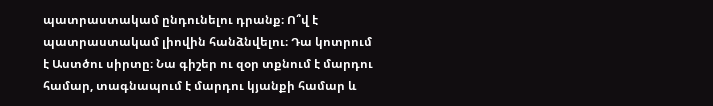պատրաստակամ ընդունելու դրանք։ Ո՞վ է պատրաստակամ լիովին հանձնվելու։ Դա կոտրում է Աստծու սիրտը։ Նա գիշեր ու զօր տքնում է մարդու համար, տագնապում է մարդու կյանքի համար և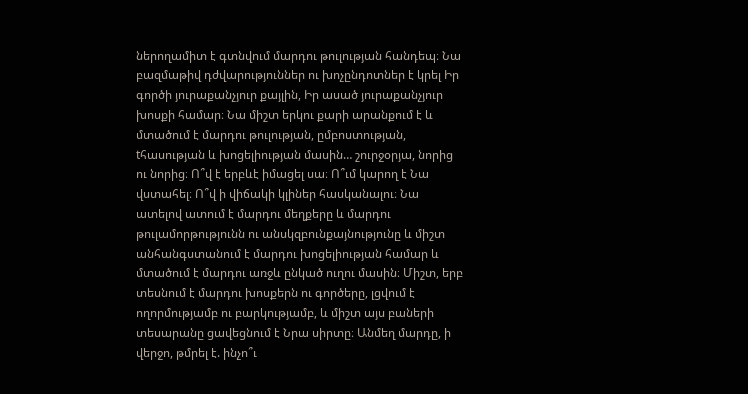ներողամիտ է գտնվում մարդու թուլության հանդեպ։ Նա բազմաթիվ դժվարություններ ու խոչընդոտներ է կրել Իր գործի յուրաքանչյուր քայլին, Իր ասած յուրաքանչյուր խոսքի համար։ Նա միշտ երկու քարի արանքում է և մտածում է մարդու թուլության, ըմբոստության, tհասության և խոցելիության մասին… շուրջօրյա, նորից ու նորից։ Ո՞վ է երբևէ իմացել սա։ Ո՞ւմ կարող է Նա վստահել։ Ո՞վ ի վիճակի կլիներ հասկանալու։ Նա ատելով ատում է մարդու մեղքերը և մարդու թուլամորթությունն ու անսկզբունքայնությունը և միշտ անհանգստանում է մարդու խոցելիության համար և մտածում է մարդու առջև ընկած ուղու մասին։ Միշտ, երբ տեսնում է մարդու խոսքերն ու գործերը, լցվում է ողորմությամբ ու բարկությամբ, և միշտ այս բաների տեսարանը ցավեցնում է Նրա սիրտը։ Անմեղ մարդը, ի վերջո, թմրել է. ինչո՞ւ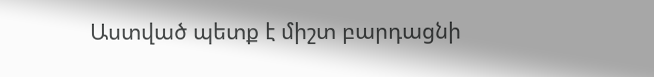Աստված պետք է միշտ բարդացնի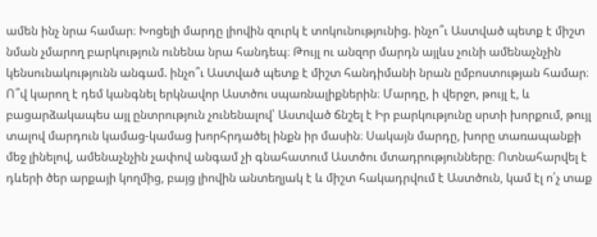ամեն ինչ նրա համար։ Խոցելի մարդը լիովին զուրկ է տոկունությունից. ինչո՞ւ Աստված պետք է միշտ նման չմարող բարկություն ունենա նրա հանդեպ։ Թույլ ու անզոր մարդն այլևս չունի ամենաչնչին կենսունակությունն անգամ. ինչո՞ւ Աստված պետք է միշտ հանդիմանի նրան ըմբոստության համար։ Ո՞վ կարող է դեմ կանգնել երկնավոր Աստծու սպառնալիքներին։ Մարդը, ի վերջո, թույլ է, և բացարձակապես այլ ընտրություն չունենալով՝ Աստված ճնշել է Իր բարկությունը սրտի խորքում, թույլ տալով մարդուն կամաց-կամաց խորհրդածել ինքն իր մասին։ Սակայն մարդը, խորը տառապանքի մեջ լինելով, ամենաչնչին չափով անգամ չի գնահատում Աստծու մտադրությունները։ Ոտնահարվել է դևերի ծեր արքայի կողմից, բայց լիովին անտեղյակ է և միշտ հակադրվում է Աստծուն, կամ էլ ո՛չ տաք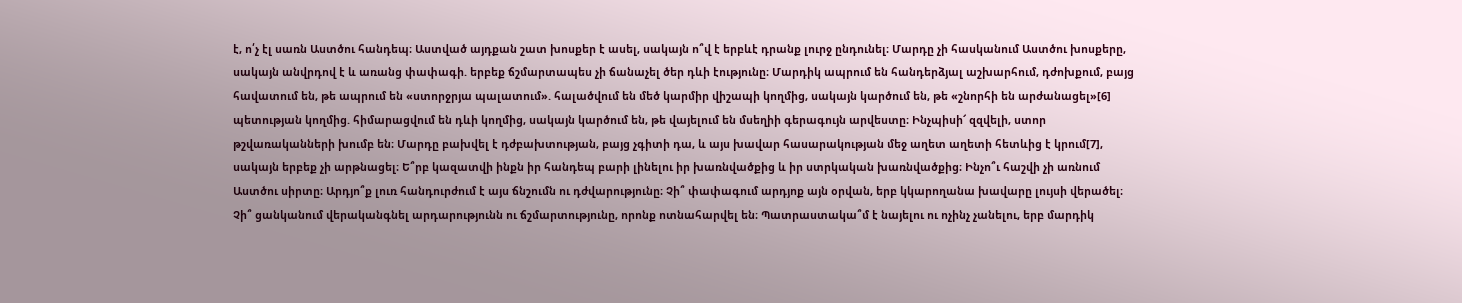է, ո՛չ էլ սառն Աստծու հանդեպ։ Աստված այդքան շատ խոսքեր է ասել, սակայն ո՞վ է երբևէ դրանք լուրջ ընդունել։ Մարդը չի հասկանում Աստծու խոսքերը, սակայն անվրդով է և առանց փափագի. երբեք ճշմարտապես չի ճանաչել ծեր դևի էությունը։ Մարդիկ ապրում են հանդերձյալ աշխարհում, դժոխքում, բայց հավատում են, թե ապրում են «ստորջրյա պալատում». հալածվում են մեծ կարմիր վիշապի կողմից, սակայն կարծում են, թե «շնորհի են արժանացել»[6] պետության կողմից. հիմարացվում են դևի կողմից, սակայն կարծում են, թե վայելում են մսեղիի գերագույն արվեստը։ Ինչպիսի՜ զզվելի, ստոր թշվառականների խումբ են։ Մարդը բախվել է դժբախտության, բայց չգիտի դա, և այս խավար հասարակության մեջ աղետ աղետի հետևից է կրում[7], սակայն երբեք չի արթնացել։ Ե՞րբ կազատվի ինքն իր հանդեպ բարի լինելու իր խառնվածքից և իր ստրկական խառնվածքից։ Ինչո՞ւ հաշվի չի առնում Աստծու սիրտը։ Արդյո՞ք լուռ հանդուրժում է այս ճնշումն ու դժվարությունը։ Չի՞ փափագում արդյոք այն օրվան, երբ կկարողանա խավարը լույսի վերածել։ Չի՞ ցանկանում վերականգնել արդարությունն ու ճշմարտությունը, որոնք ոտնահարվել են։ Պատրաստակա՞մ է նայելու ու ոչինչ չանելու, երբ մարդիկ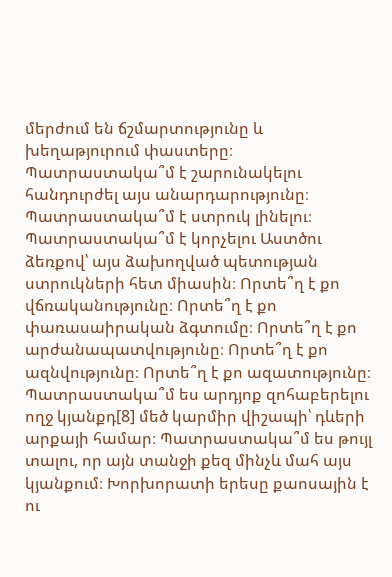մերժում են ճշմարտությունը և խեղաթյուրում փաստերը։ Պատրաստակա՞մ է շարունակելու հանդուրժել այս անարդարությունը։ Պատրաստակա՞մ է ստրուկ լինելու։ Պատրաստակա՞մ է կորչելու Աստծու ձեռքով՝ այս ձախողված պետության ստրուկների հետ միասին։ Որտե՞ղ է քո վճռականությունը։ Որտե՞ղ է քո փառասաիրական ձգտումը։ Որտե՞ղ է քո արժանապատվությունը։ Որտե՞ղ է քո ազնվությունը։ Որտե՞ղ է քո ազատությունը։ Պատրաստակա՞մ ես արդյոք զոհաբերելու ողջ կյանքդ[8] մեծ կարմիր վիշապի՝ դևերի արքայի համար։ Պատրաստակա՞մ ես թույլ տալու, որ այն տանջի քեզ մինչև մահ այս կյանքում։ Խորխորատի երեսը քաոսային է ու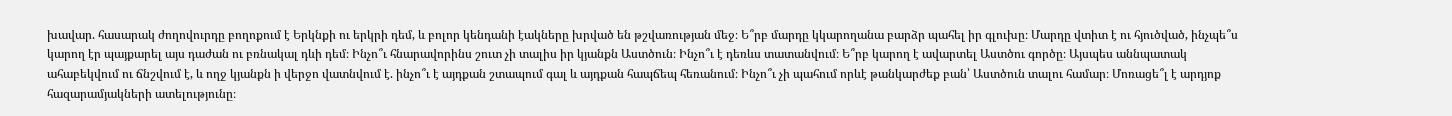խավար. հասարակ ժողովուրդը բողոքում է Երկնքի ու երկրի դեմ, և բոլոր կենդանի էակները խրված են թշվառության մեջ։ Ե՞րբ մարդը կկարողանա բարձր պահել իր գլուխը։ Մարդը վտիտ է ու հյուծված, ինչպե՞ս կարող էր պայքարել այս դաժան ու բռնակալ դևի դեմ։ Ինչո՞ւ հնարավորինս շուտ չի տալիս իր կյանքն Աստծուն։ Ինչո՞ւ է դեռևս տատանվում։ Ե՞րբ կարող է ավարտել Աստծու գործը։ Այսպես աննպատակ ահաբեկվում ու ճնշվում է, և ողջ կյանքն ի վերջո վատնվում է. ինչո՞ւ է այդքան շտապում գալ և այդքան հապճեպ հեռանում։ Ինչո՞ւ չի պահում որևէ թանկարժեք բան՝ Աստծուն տալու համար։ Մոռացե՞լ է արդյոք հազարամյակների ատելությունը։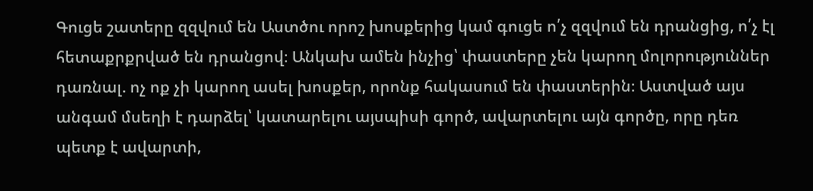Գուցե շատերը զզվում են Աստծու որոշ խոսքերից կամ գուցե ո՛չ զզվում են դրանցից, ո՛չ էլ հետաքրքրված են դրանցով։ Անկախ ամեն ինչից՝ փաստերը չեն կարող մոլորություններ դառնալ. ոչ ոք չի կարող ասել խոսքեր, որոնք հակասում են փաստերին։ Աստված այս անգամ մսեղի է դարձել՝ կատարելու այսպիսի գործ, ավարտելու այն գործը, որը դեռ պետք է ավարտի,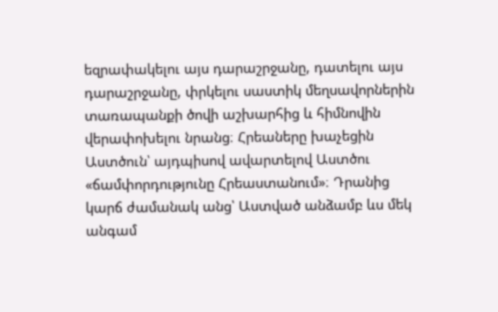եզրափակելու այս դարաշրջանը, դատելու այս դարաշրջանը, փրկելու սաստիկ մեղսավորներին տառապանքի ծովի աշխարհից և հիմնովին վերափոխելու նրանց։ Հրեաները խաչեցին Աստծուն՝ այդպիսով ավարտելով Աստծու «ճամփորդությունը Հրեաստանում»։ Դրանից կարճ ժամանակ անց՝ Աստված անձամբ ևս մեկ անգամ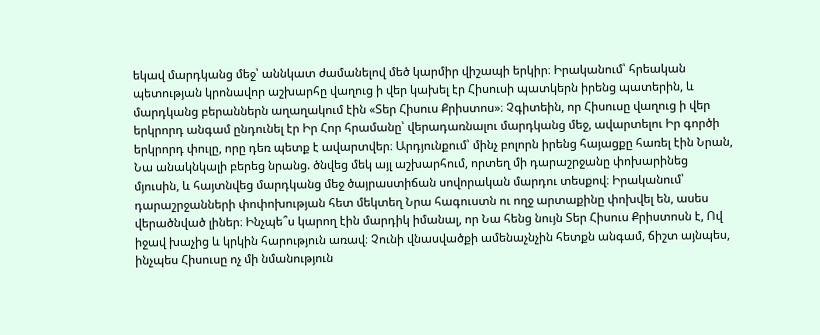եկավ մարդկանց մեջ՝ աննկատ ժամանելով մեծ կարմիր վիշապի երկիր։ Իրականում՝ հրեական պետության կրոնավոր աշխարհը վաղուց ի վեր կախել էր Հիսուսի պատկերն իրենց պատերին, և մարդկանց բերաններն աղաղակում էին «Տեր Հիսուս Քրիստոս»։ Չգիտեին, որ Հիսուսը վաղուց ի վեր երկրորդ անգամ ընդունել էր Իր Հոր հրամանը՝ վերադառնալու մարդկանց մեջ, ավարտելու Իր գործի երկրորդ փուլը, որը դեռ պետք է ավարտվեր։ Արդյունքում՝ մինչ բոլորն իրենց հայացքը հառել էին Նրան, Նա անակնկալի բերեց նրանց. ծնվեց մեկ այլ աշխարհում, որտեղ մի դարաշրջանը փոխարինեց մյուսին, և հայտնվեց մարդկանց մեջ ծայրաստիճան սովորական մարդու տեսքով։ Իրականում՝ դարաշրջանների փոփոխության հետ մեկտեղ Նրա հագուստն ու ողջ արտաքինը փոխվել են, ասես վերածնված լիներ։ Ինչպե՞ս կարող էին մարդիկ իմանալ, որ Նա հենց նույն Տեր Հիսուս Քրիստոսն է, Ով իջավ խաչից և կրկին հարություն առավ։ Չունի վնասվածքի ամենաչնչին հետքն անգամ, ճիշտ այնպես, ինչպես Հիսուսը ոչ մի նմանություն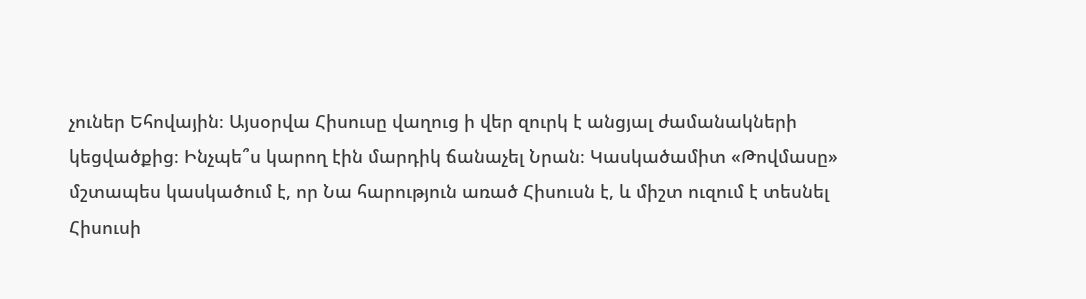չուներ Եհովային։ Այսօրվա Հիսուսը վաղուց ի վեր զուրկ է անցյալ ժամանակների կեցվածքից։ Ինչպե՞ս կարող էին մարդիկ ճանաչել Նրան։ Կասկածամիտ «Թովմասը» մշտապես կասկածում է, որ Նա հարություն առած Հիսուսն է, և միշտ ուզում է տեսնել Հիսուսի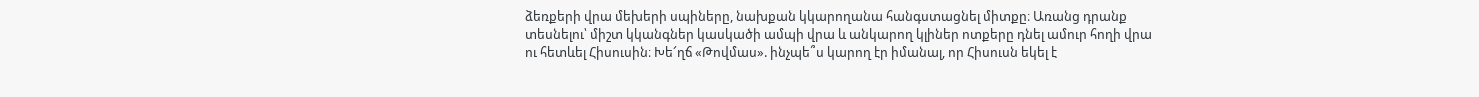ձեռքերի վրա մեխերի սպիները, նախքան կկարողանա հանգստացնել միտքը։ Առանց դրանք տեսնելու՝ միշտ կկանգներ կասկածի ամպի վրա և անկարող կլիներ ոտքերը դնել ամուր հողի վրա ու հետևել Հիսուսին։ Խե՜ղճ «Թովմաս». ինչպե՞ս կարող էր իմանալ, որ Հիսուսն եկել է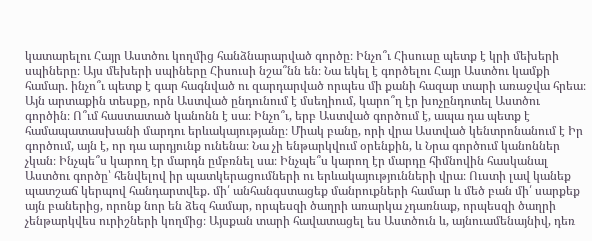կատարելու Հայր Աստծու կողմից հանձնարարված գործը։ Ինչո՞ւ Հիսուսը պետք է կրի մեխերի սպիները։ Այս մեխերի սպիները Հիսուսի նշա՞նն են։ Նա եկել է գործելու Հայր Աստծու կամքի համար. ինչո՞ւ պետք է գար հագնված ու զարդարված որպես մի քանի հազար տարի առաջվա հրեա։ Այն արտաքին տեսքը, որն Աստված ընդունում է մսեղիում, կարո՞ղ էր խոչընդոտել Աստծու գործին։ Ո՞ւմ հաստատած կանոնն է սա։ Ինչո՞ւ, երբ Աստված գործում է, ապա դա պետք է համապատասխանի մարդու երևակայությանը։ Միակ բանը, որի վրա Աստված կենտրոնանում է Իր գործում, այն է, որ դա արդյունք ունենա։ Նա չի ենթարկվում օրենքին, և Նրա գործում կանոններ չկան։ Ինչպե՞ս կարող էր մարդն ըմբռնել սա։ Ինչպե՞ս կարող էր մարդը հիմնովին հասկանալ Աստծու գործը՝ հենվելով իր պատկերացումների ու երևակայությունների վրա։ Ուստի լավ կանեք պատշաճ կերպով հանդարտվեք. մի՛ անհանգստացեք մանրուքների համար և մեծ բան մի՛ սարքեք այն բաներից, որոնք նոր են ձեզ համար, որպեսզի ծաղրի առարկա չդառնաք, որպեսզի ծաղրի չենթարկվես ուրիշների կողմից։ Այսքան տարի հավատացել ես Աստծուն և, այնուամենայնիվ, դեռ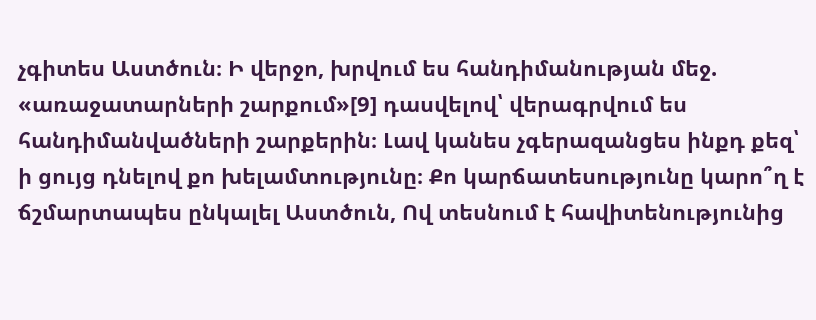չգիտես Աստծուն։ Ի վերջո, խրվում ես հանդիմանության մեջ. «առաջատարների շարքում»[9] դասվելով՝ վերագրվում ես հանդիմանվածների շարքերին։ Լավ կանես չգերազանցես ինքդ քեզ՝ ի ցույց դնելով քո խելամտությունը։ Քո կարճատեսությունը կարո՞ղ է ճշմարտապես ընկալել Աստծուն, Ով տեսնում է հավիտենությունից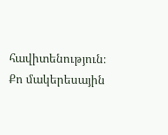հավիտենություն։ Քո մակերեսային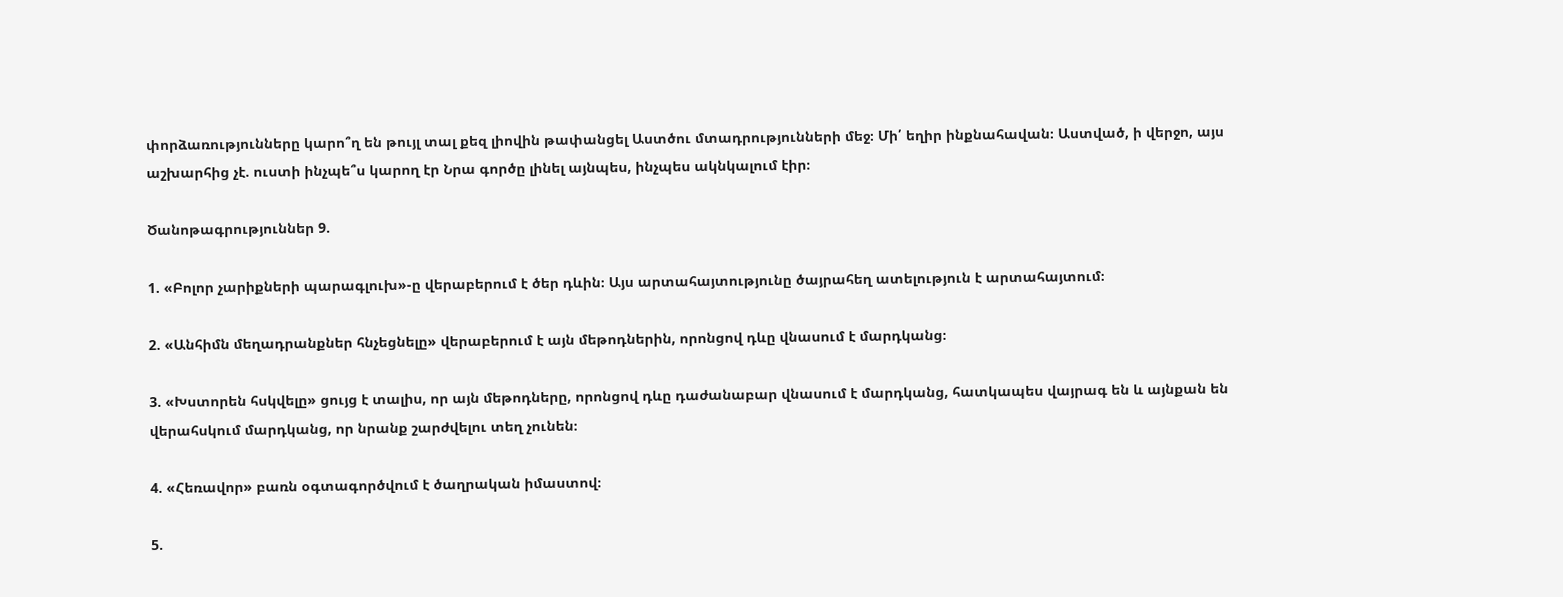փորձառությունները կարո՞ղ են թույլ տալ քեզ լիովին թափանցել Աստծու մտադրությունների մեջ։ Մի՛ եղիր ինքնահավան։ Աստված, ի վերջո, այս աշխարհից չէ. ուստի ինչպե՞ս կարող էր Նրա գործը լինել այնպես, ինչպես ակնկալում էիր։

Ծանոթագրություններ 9.

1. «Բոլոր չարիքների պարագլուխ»-ը վերաբերում է ծեր դևին։ Այս արտահայտությունը ծայրահեղ ատելություն է արտահայտում։

2. «Անհիմն մեղադրանքներ հնչեցնելը» վերաբերում է այն մեթոդներին, որոնցով դևը վնասում է մարդկանց։

3. «Խստորեն հսկվելը» ցույց է տալիս, որ այն մեթոդները, որոնցով դևը դաժանաբար վնասում է մարդկանց, հատկապես վայրագ են և այնքան են վերահսկում մարդկանց, որ նրանք շարժվելու տեղ չունեն։

4. «Հեռավոր» բառն օգտագործվում է ծաղրական իմաստով։

5.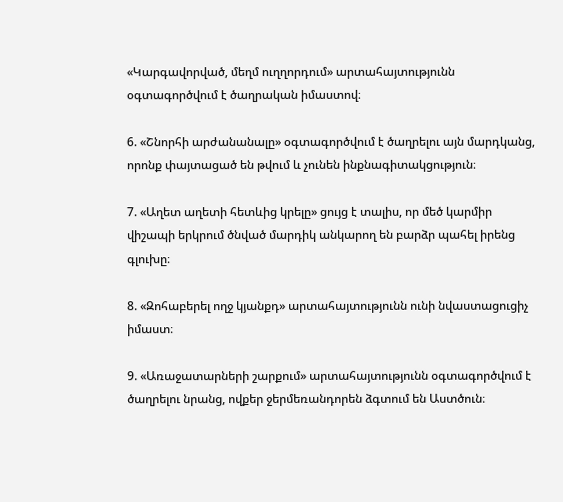«Կարգավորված, մեղմ ուղղորդում» արտահայտությունն օգտագործվում է ծաղրական իմաստով։

6. «Շնորհի արժանանալը» օգտագործվում է ծաղրելու այն մարդկանց, որոնք փայտացած են թվում և չունեն ինքնագիտակցություն։

7. «Աղետ աղետի հետևից կրելը» ցույց է տալիս, որ մեծ կարմիր վիշապի երկրում ծնված մարդիկ անկարող են բարձր պահել իրենց գլուխը։

8. «Զոհաբերել ողջ կյանքդ» արտահայտությունն ունի նվաստացուցիչ իմաստ։

9. «Առաջատարների շարքում» արտահայտությունն օգտագործվում է ծաղրելու նրանց, ովքեր ջերմեռանդորեն ձգտում են Աստծուն։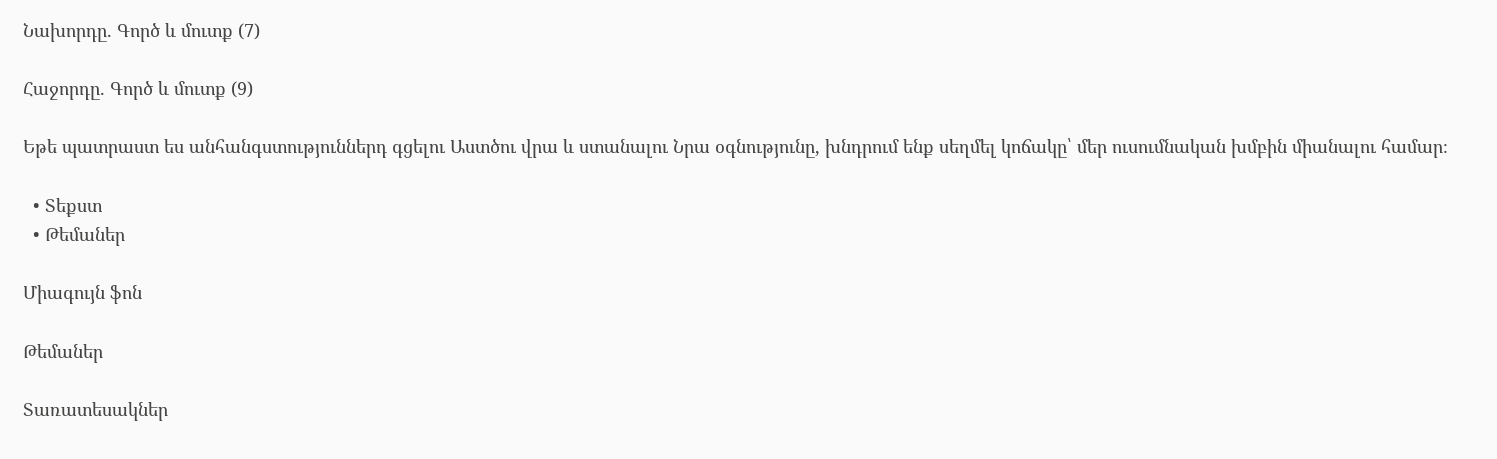Նախորդը. Գործ և մուտք (7)

Հաջորդը. Գործ և մուտք (9)

Եթե պատրաստ ես անհանգստություններդ գցելու Աստծու վրա և ստանալու Նրա օգնությունը, խնդրում ենք սեղմել կոճակը՝ մեր ուսումնական խմբին միանալու համար։

  • Տեքստ
  • Թեմաներ

Միագույն ֆոն

Թեմաներ

Տառատեսակներ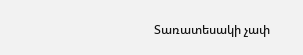Տառատեսակի չափ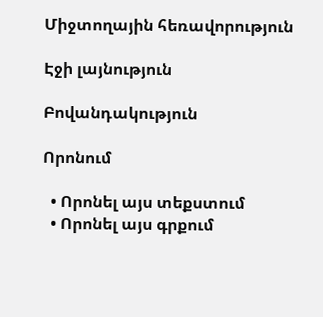Միջտողային հեռավորություն

Էջի լայնություն

Բովանդակություն

Որոնում

  • Որոնել այս տեքստում
  • Որոնել այս գրքում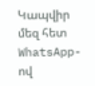Կապվիր մեզ հետ WhatsApp-ով